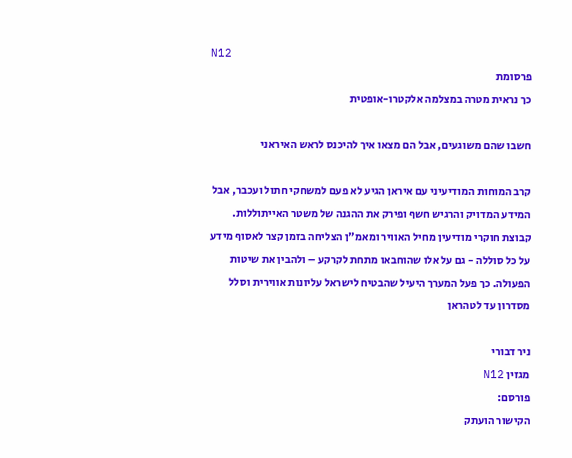N12
פרסומת
כך נראית מטרה במצלמה אלקטרו-אופטית

חשבו שהם משוגעים, אבל הם מצאו איך להיכנס לראש האיראני

קרב המוחות המודיעיני עם איראן הגיע לא פעם למשחקי חתול ועכבר, אבל המידע המדויק והרגיש חשף ופירק את ההגנה של משטר האייתוללות. קבוצת חוקרי מודיעין מחיל האוויר ומאמ"ן הצליחה בזמן קצר לאסוף מידע על כל סוללה - גם על אלו שהוחבאו מתחת לקרקע – ולהבין את שיטות הפעולה. כך פעל המערך היעיל שהבטיח לישראל עליונות אווירית וסלל מסדרון עד לטהראן

ניר דבורי
מגזין N12
פורסם:
הקישור הועתק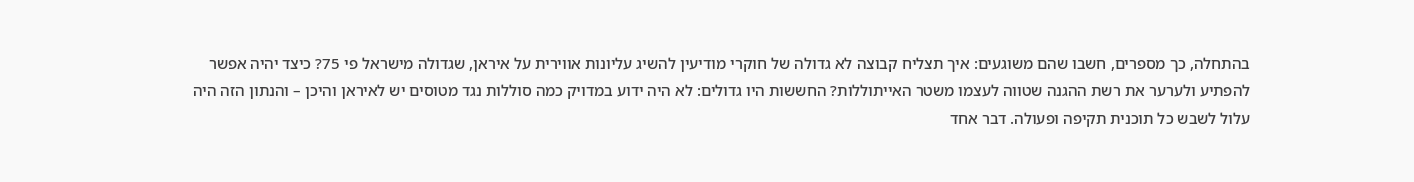בהתחלה, כך מספרים, חשבו שהם משוגעים: איך תצליח קבוצה לא גדולה של חוקרי מודיעין להשיג עליונות אווירית על איראן, שגדולה מישראל פי 75? כיצד יהיה אפשר להפתיע ולערער את רשת ההגנה שטווה לעצמו משטר האייתוללות? החששות היו גדולים: לא היה ידוע במדויק כמה סוללות נגד מטוסים יש לאיראן והיכן – והנתון הזה היה עלול לשבש כל תוכנית תקיפה ופעולה. דבר אחד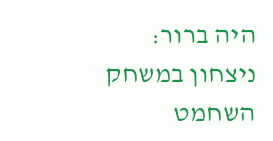היה ברור: ניצחון במשחק השחמט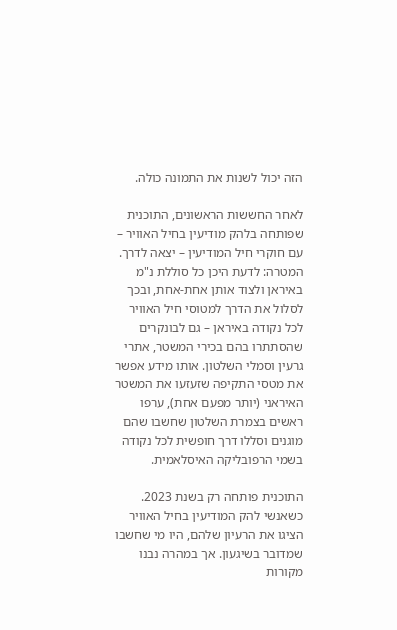הזה יכול לשנות את התמונה כולה.

לאחר החששות הראשונים, התוכנית שפותחה בלהק מודיעין בחיל האוויר – עם חוקרי חיל המודיעין – יצאה לדרך. המטרה: לדעת היכן כל סוללת נ"מ באיראן ולצוד אותן אחת-אחת, ובכך לסלול את הדרך למטוסי חיל האוויר לכל נקודה באיראן – גם לבונקרים שהסתתרו בהם בכירי המשטר, אתרי גרעין וסמלי השלטון. אותו מידע אפשר את מטסי התקיפה שזעזעו את המשטר האיראני (יותר מפעם אחת), ערפו ראשים בצמרת השלטון שחשבו שהם מוגנים וסללו דרך חופשית לכל נקודה בשמי הרפובליקה האיסלאמית.

התוכנית פותחה רק בשנת 2023. כשאנשי להק המודיעין בחיל האוויר הציגו את הרעיון שלהם, היו מי שחשבו שמדובר בשיגעון. אך במהרה נבנו מקורות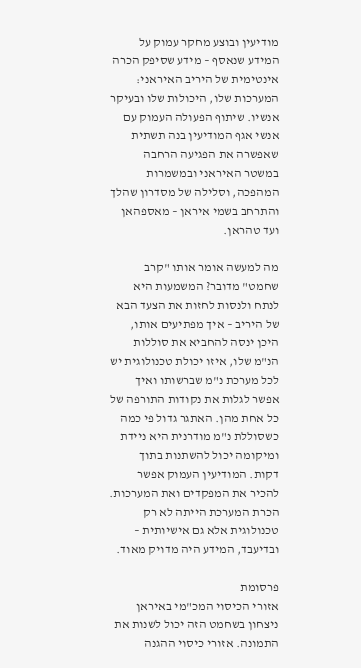מודיעין ובוצע מחקר עמוק על המידע שנאסף – מידע שסיפק הכרה אינטימית של היריב האיראני: המערכות שלו, היכולות שלו ובעיקר אנשיו. שיתוף הפעולה העמוק עם אנשי אגף המודיעין בנה תשתית שאפשרה את הפגיעה הרחבה במשטר האיראני ובמשמרות המהפכה, וסלילה של מסדרון שהלך והתרחב בשמי איראן – מאספהאן ועד טהראן.

מה למעשה אומר אותו "קרב שחמט" מדובר? המשמעות היא לנתח ולנסות לחזות את הצעד הבא של היריב – איך מפתיעים אותו, היכן ינסה להחביא את סוללות הנ"מ שלו, איזו יכולת טכנולוגית יש לכל מערכת נ"מ שברשותו ואיך אפשר לגלות את נקודות התורפה של כל אחת מהן. האתגר גדול פי כמה כשסוללת נ"מ מודרנית היא ניידת ומיקומה יכול להשתנות בתוך דקות. המודיעין העמוק אפשר להכיר את המפקדים ואת המערכות. הכרת המערכת הייתה לא רק טכנולוגית אלא גם אישיותית – ובדיעבד, המידע היה מדויק מאוד.

פרסומת
אזורי הכיסוי המכ"מי באיראן
ניצחון בשחמט הזה יכול לשנות את התמונה. אזורי כיסוי ההגנה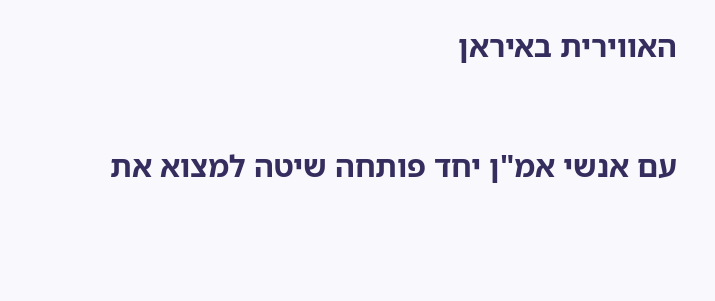האווירית באיראן

עם אנשי אמ"ן יחד פותחה שיטה למצוא את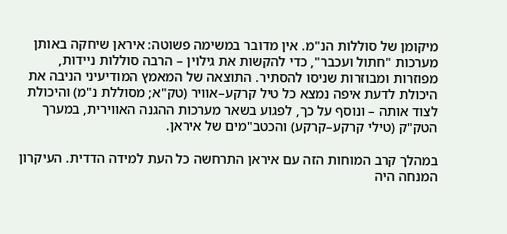מיקומן של סוללות הנ"מ. אין מדובר במשימה פשוטה: איראן שיחקה באותן מערכות "חתול ועכבר", כדי להקשות את גילוין – הרבה סוללות ניידות, מפוזרות ומבוזרות שניסו להסתיר. התוצאה של המאמץ המודיעיני הניבה את היכולת לדעת איפה נמצא כל טיל קרקע–אוויר (טק"א; מסוללת נ"מ) והיכולת לצוד אותה – ונוסף על כך, לפגוע בשאר מערכות ההגנה האווירית, במערך הטק"ק (טילי קרקע–קרקע) והכטב"מים של איראן.

במהלך קרב המוחות הזה עם איראן התרחשה כל העת למידה הדדית. העיקרון המנחה היה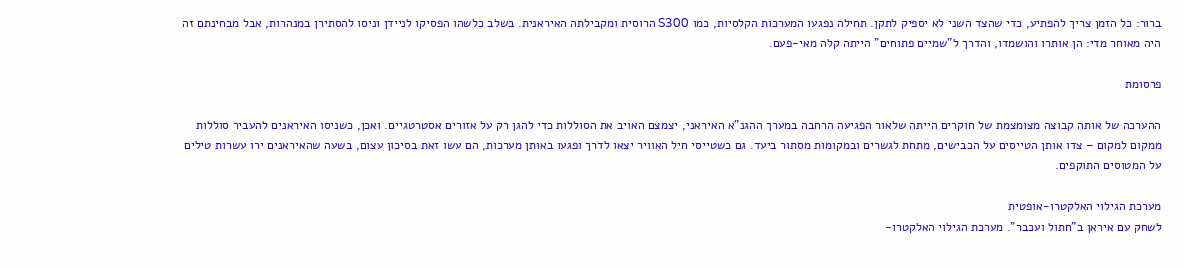ברור: כל הזמן צריך להפתיע, כדי שהצד השני לא יספיק לתקן. תחילה נפגעו המערכות הקלסיות, כמו S300 הרוסית ומקבילתה האיראנית. בשלב כלשהו הפסיקו לניידן וניסו להסתירן במנהרות, אבל מבחינתם זה היה מאוחר מדי: הן אותרו והושמדו, והדרך ל"שמיים פתוחים" הייתה קלה מאי-פעם.

פרסומת

ההערכה של אותה קבוצה מצומצמת של חוקרים הייתה שלאור הפגיעה הרחבה במערך ההגנ"א האיראני, יצמצם האויב את הסוללות כדי להגן רק על אזורים אסטרטגיים. ואכן, כשניסו האיראנים להעביר סוללות ממקום למקום – צדו אותן הטייסים על הכבישים, מתחת לגשרים ובמקומות מסתור ביעד. גם כשטייסי חיל האוויר יצאו לדרך ופגעו באותן מערכות, הם עשו זאת בסיכון עצום, בשעה שהאיראנים ירו עשרות טילים על המטוסים התוקפים.

מערכת הגילוי האלקטרו-אופטית
לשחק עם איראן ב"חתול ועכבר". מערכת הגילוי האלקטרו-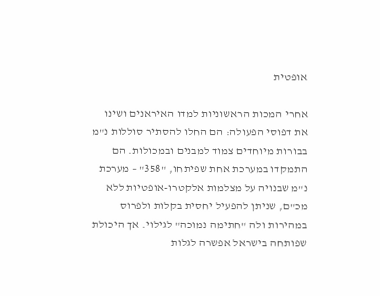אופטית

אחרי המכות הראשוניות למדו האיראנים ושינו את דפוסי הפעולה: הם החלו להסתיר סוללות נ"מ בבורות מיוחדים צמוד למבנים ובמכולות. הם התמקדו במערכת אחת שפיתחו, "358" – מערכת נ"מ שבנויה על מצלמות אלקטרו-אופטיות ללא מכ"ם, שניתן להפעיל יחסית בקלות ולפרוס במהירות ולה "חתימה נמוכה" לגילוי. אך היכולת שפותחה בישראל אפשרה לגלות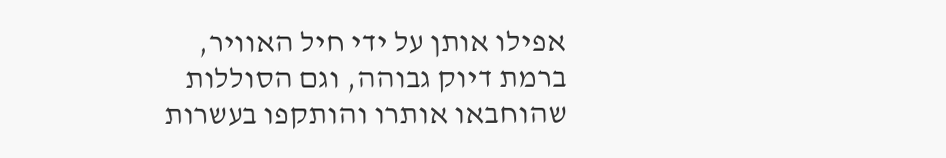אפילו אותן על ידי חיל האוויר, ברמת דיוק גבוהה, וגם הסוללות שהוחבאו אותרו והותקפו בעשרות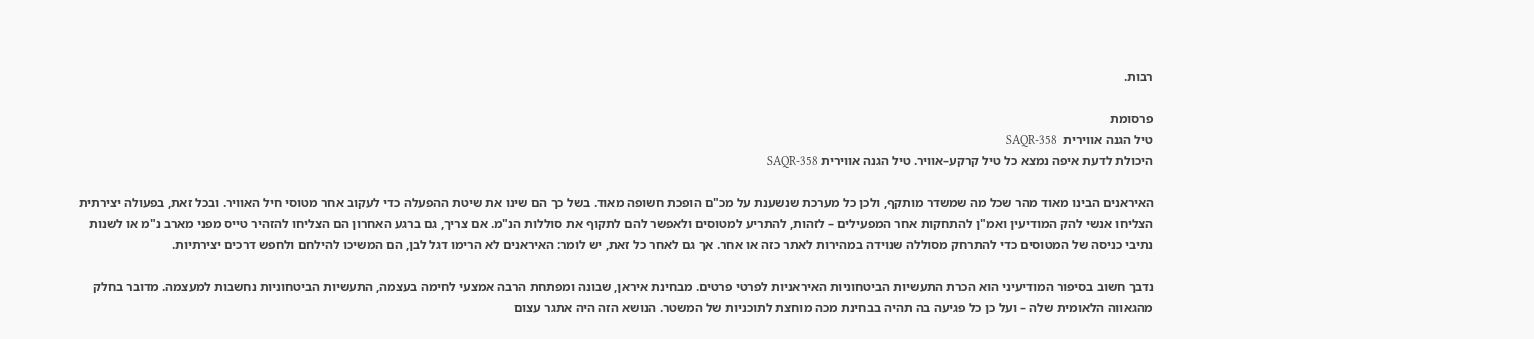רבות.

פרסומת
טיל הגנה אווירית  SAQR-358
היכולת לדעת איפה נמצא כל טיל קרקע–אוויר. טיל הגנה אווירית SAQR-358

האיראנים הבינו מאוד מהר שכל מה שמשדר מותקף, ולכן כל מערכת שנשענת על מכ"ם הופכת חשופה מאוד. בשל כך הם שינו את שיטת ההפעלה כדי לעקוב אחר מטוסי חיל האוויר. ובכל זאת, בפעולה יצירתית הצליחו אנשי להק המודיעין ואמ"ן להתחקות אחר המפעילים – לזהות, להתריע למטוסים ולאפשר להם לתקוף את סוללות הנ"מ. אם צריך, גם ברגע האחרון הם הצליחו להזהיר טייס מפני מארב נ"מ או לשנות נתיבי כניסה של המטוסים כדי להתרחק מסוללה שנוידה במהירות לאתר כזה או אחר. אך גם לאחר כל זאת, יש לומר: האיראנים לא הרימו דגל לבן, הם המשיכו להילחם ולחפש דרכים יצירתיות.

נדבך חשוב בסיפור המודיעיני הוא הכרת התעשיות הביטחוניות האיראניות לפרטי פרטים. מבחינת איראן, שבונה ומפתחת הרבה אמצעי לחימה בעצמה, התעשיות הביטחוניות נחשבות למעצמה. מדובר בחלק מהגאווה הלאומית שלה – ועל כן כל פגיעה בה תהיה בבחינת מכה מוחצת לתוכניות של המשטר. הנושא הזה היה אתגר עצום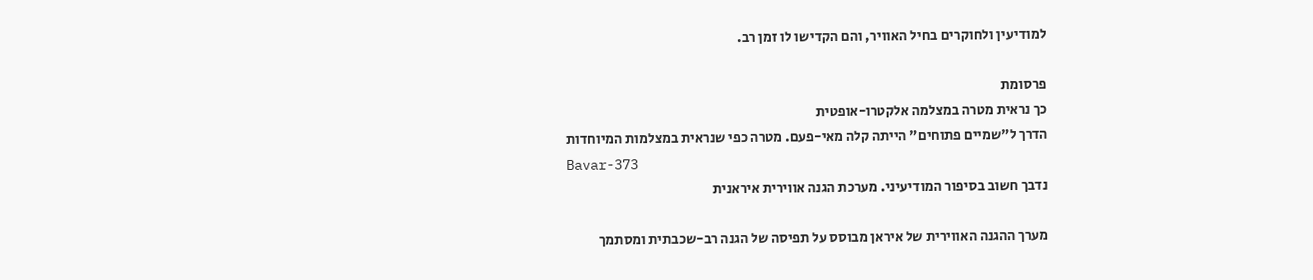למודיעין ולחוקרים בחיל האוויר, והם הקדישו לו זמן רב.

פרסומת
כך נראית מטרה במצלמה אלקטרו-אופטית
הדרך ל"שמיים פתוחים" הייתה קלה מאי-פעם. מטרה כפי שנראית במצלמות המיוחדות
Bavar-373
נדבך חשוב בסיפור המודיעיני. מערכת הגנה אווירית איראנית

מערך ההגנה האווירית של איראן מבוסס על תפיסה של הגנה רב-שכבתית ומסתמך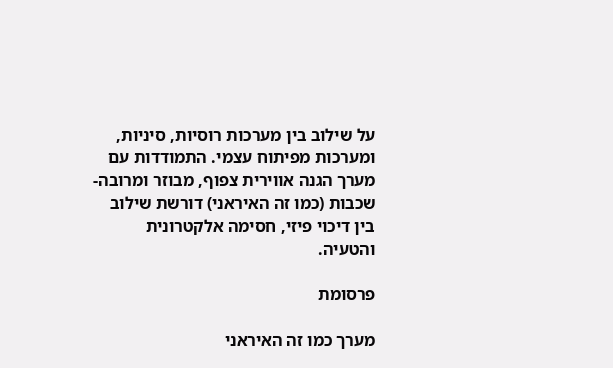על שילוב בין מערכות רוסיות, סיניות, ומערכות מפיתוח עצמי. התמודדות עם מערך הגנה אווירית צפוף, מבוזר ומרובה-שכבות (כמו זה האיראני) דורשת שילוב בין דיכוי פיזי, חסימה אלקטרונית והטעיה.

פרסומת

מערך כמו זה האיראני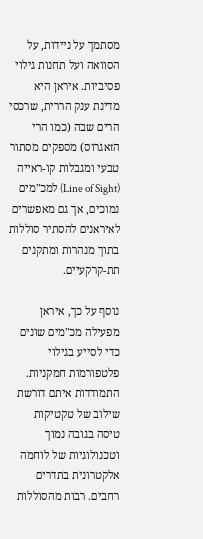מסתמך על ניידות, על הסוואה ועל תחנות גילוי פסיביות. איראן היא מדינת ענק הררית, שרכסי הרים שבה (כמו הרי הזאגרוס) מספקים מסתור טבעי ומגבלות קו-ראייה (Line of Sight) למכ"מים נמוכים, אך גם מאפשרים לאיראנים להסתיר סוללות בתוך מנהרות ומתקנים תת-קרקעיים.

נוסף על כך, איראן מפעילה מכ"מים שונים כדי לסייע בגילוי פלטפורמות חמקניות. התמודדות איתם דורשת שילוב של טקטיקות טיסה בגובה נמוך וטכנולוגיות של לוחמה אלקטרונית בתדרים רחבים. רבות מהסוללות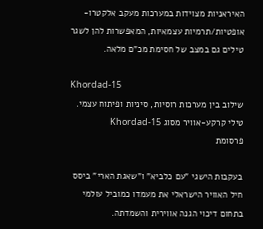האיראניות מצוידות במערכות מעקב אלקטרו-אופטיות/תרמיות עצמאיות, המאפשרות להן לשגר טילים גם במצב של חסימת מכ"ם מלאה.

Khordad-15
שילוב בין מערכות רוסיות, סיניות ופיתוח עצמי. טילי קרקע-אוויר מסוג Khordad-15
פרסומת

בעקבות הישגי "עם כלביא" ו"שאגת הארי" ביסס חיל האוויר הישראלי את מעמדו כמוביל עולמי בתחום דיכוי הגנה אווירית והשמדתה.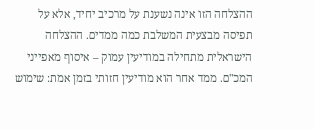ההצלחה הזו אינה נשענת על מרכיב יחיד, אלא על תפיסה מבצעית המשלבת כמה ממדים. ההצלחה הישראלית מתחילה במודיעין עמוק – איסוף מאפייני המכ"ם. ממד אחר הוא מודיעין חזותי בזמן אמת: שימוש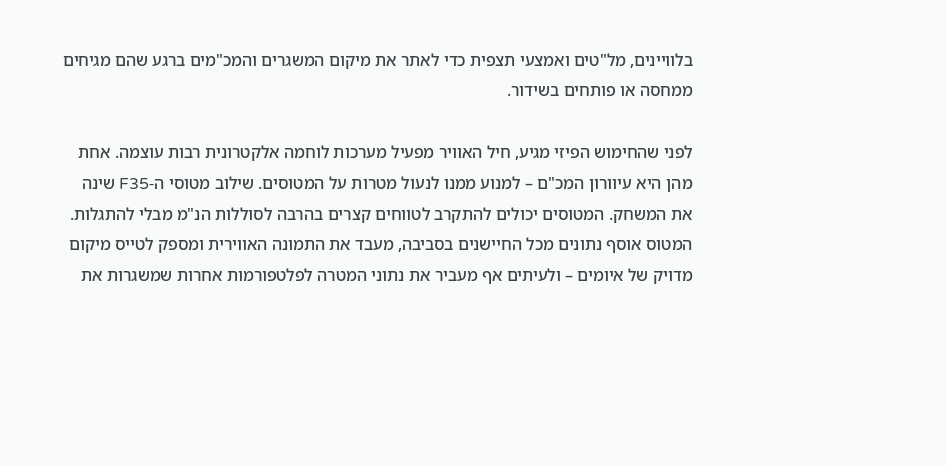בלוויינים, מל"טים ואמצעי תצפית כדי לאתר את מיקום המשגרים והמכ"מים ברגע שהם מגיחים ממחסה או פותחים בשידור.

לפני שהחימוש הפיזי מגיע, חיל האוויר מפעיל מערכות לוחמה אלקטרונית רבות עוצמה. אחת מהן היא עיוורון המכ"ם – למנוע ממנו לנעול מטרות על המטוסים. שילוב מטוסי ה-F35 שינה את המשחק. המטוסים יכולים להתקרב לטווחים קצרים בהרבה לסוללות הנ"מ מבלי להתגלות. המטוס אוסף נתונים מכל החיישנים בסביבה, מעבד את התמונה האווירית ומספק לטייס מיקום מדויק של איומים – ולעיתים אף מעביר את נתוני המטרה לפלטפורמות אחרות שמשגרות את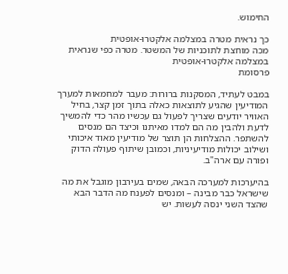החימוש.

כך נראית מטרה במצלמה אלקטרו-אופטית
מכה מוחצת לתוכניות של המשטר. מטרה כפי שנראית במצלמה אלקטרו-אופטית
פרסומת

במבט לעתיד, המסקנות ברורות: מעבר למחמאות למערך המודיעין שהגיע לתוצאות כאלה בתוך זמן קצר, בחיל האוויר יודעים שצריך לפעול גם עכשיו מהר כדי להמשיך לדעת ולהבין מה הם למדו מאיתנו וכיצד הם מנסים להשתפר. ההצלחות הן תוצר של מודיעין מאוד איכותי ושילוב יכולות מודיעיניות, וכמובן שיתוף פעולה הדוק ופורה עם ארה"ב.

בהיערכות למערכה הבאה, שמים בעירבון מוגבל את מה שישראל כבר מבינה – ומנסים לפענח מה הדבר הבא שהצד השני ינסה לעשות. יש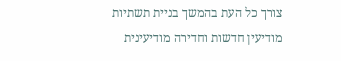צורך כל העת בהמשך בניית תשתיות מודיעין חדשות וחדירה מודיעינית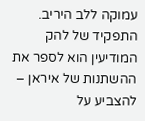עמוקה ללב היריב. התפקיד של להק המודיעין הוא לספר את ההשתנות של איראן – להצביע על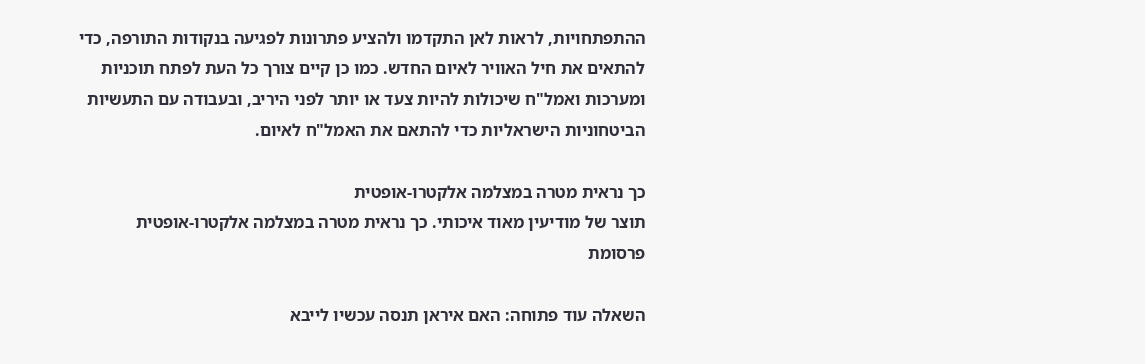ההתפתחויות, לראות לאן התקדמו ולהציע פתרונות לפגיעה בנקודות התורפה, כדי להתאים את חיל האוויר לאיום החדש. כמו כן קיים צורך כל העת לפתח תוכניות ומערכות ואמל"ח שיכולות להיות צעד או יותר לפני היריב, ובעבודה עם התעשיות הביטחוניות הישראליות כדי להתאם את האמל"ח לאיום.

כך נראית מטרה במצלמה אלקטרו-אופטית
תוצר של מודיעין מאוד איכותי. כך נראית מטרה במצלמה אלקטרו-אופטית
פרסומת

השאלה עוד פתוחה: האם איראן תנסה עכשיו לייבא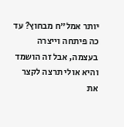יותר אמל"ח מבחוץ? עד כה פיתחה וייצרה בעצמה, אבל זה הושמד והיא אולי תרצה לקצר את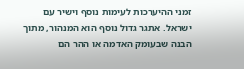זמני ההיערכות לעימות נוסף וישיר עם ישראל. אתגר גדול נוסף הוא המנהור, מתוך הבנה שבעומק האדמה או ההר הם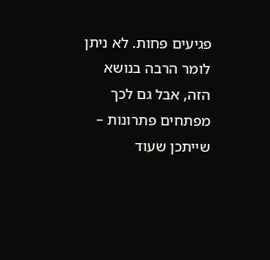פגיעים פחות. לא ניתן לומר הרבה בנושא הזה, אבל גם לכך מפתחים פתרונות – שייתכן שעוד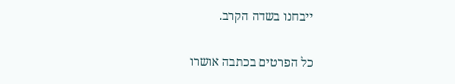ייבחנו בשדה הקרב.

כל הפרטים בכתבה אושרו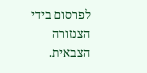לפרסום בידי הצנזורה הצבאית.